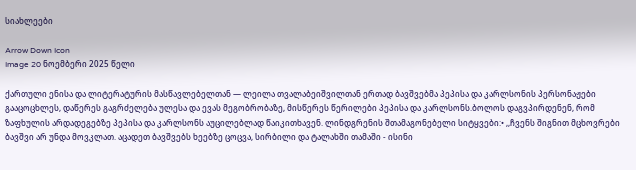სიახლეები

Arrow Down Icon
Image 20 ნოემბერი 2025 წელი

ქართული ენისა და ლიტერატურის მასწავლებელთან — ლეილა თვალაბეიშვილთან ერთად ბავშვებმა პეპისა და კარლსონის პერსონაჟები გააცოცხლეს, დაწერეს გაგრძელება ულესა და ევას მეგობრობაზე, მისწერეს წერილები პეპისა და კარლსონს.ბოლოს დაგვპირდენენ, რომ ზაფხულის არდადეგებზე პეპისა და კარლსონს აუცილებლად წაიკითხავენ. ლინდგრენის შთამაგონებელი სიტყვები:• ,,ჩვენს შიგნით მცხოვრები ბავშვი არ უნდა მოვკლათ. აცადეთ ბავშვებს ხეებზე ცოცვა, სირბილი და ტალახში თამაში - ისინი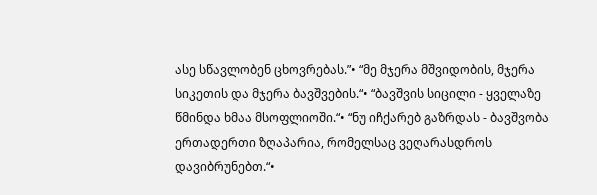ასე სწავლობენ ცხოვრებას.”• “მე მჯერა მშვიდობის, მჯერა სიკეთის და მჯერა ბავშვების.“• “ბავშვის სიცილი - ყველაზე წმინდა ხმაა მსოფლიოში.“• “ნუ იჩქარებ გაზრდას - ბავშვობა ერთადერთი ზღაპარია, რომელსაც ვეღარასდროს დავიბრუნებთ.“•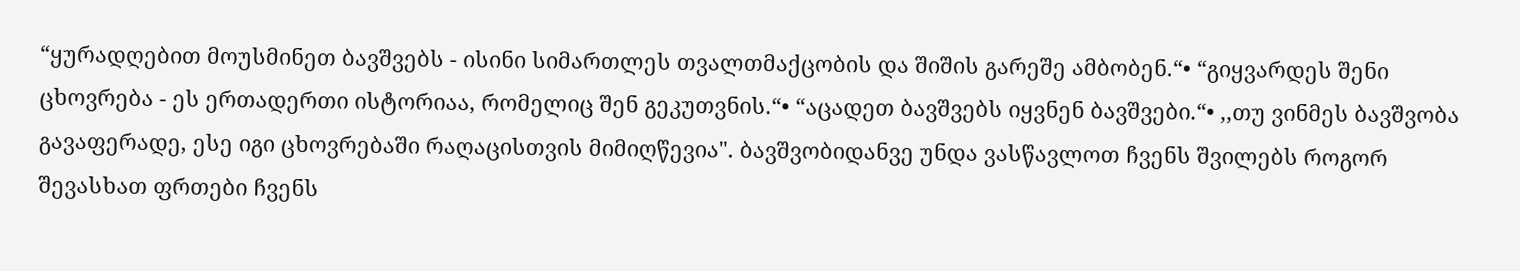“ყურადღებით მოუსმინეთ ბავშვებს - ისინი სიმართლეს თვალთმაქცობის და შიშის გარეშე ამბობენ.“• “გიყვარდეს შენი ცხოვრება - ეს ერთადერთი ისტორიაა, რომელიც შენ გეკუთვნის.“• “აცადეთ ბავშვებს იყვნენ ბავშვები.“• ,,თუ ვინმეს ბავშვობა გავაფერადე, ესე იგი ცხოვრებაში რაღაცისთვის მიმიღწევია". ბავშვობიდანვე უნდა ვასწავლოთ ჩვენს შვილებს როგორ შევასხათ ფრთები ჩვენს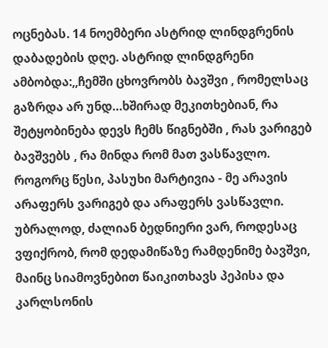ოცნებას. 14 ნოემბერი ასტრიდ ლინდგრენის დაბადების დღე. ასტრიდ ლინდგრენი ამბობდა:,,ჩემში ცხოვრობს ბავშვი , რომელსაც გაზრდა არ უნდ…ხშირად მეკითხებიან, რა შეტყობინება დევს ჩემს წიგნებში , რას ვარიგებ ბავშვებს , რა მინდა რომ მათ ვასწავლო. როგორც წესი, პასუხი მარტივია - მე არავის არაფერს ვარიგებ და არაფერს ვასწავლი. უბრალოდ, ძალიან ბედნიერი ვარ, როდესაც ვფიქრობ, რომ დედამიწაზე რამდენიმე ბავშვი, მაინც სიამოვნებით წაიკითხავს პეპისა და კარლსონის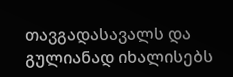თავგადასავალს და გულიანად იხალისებს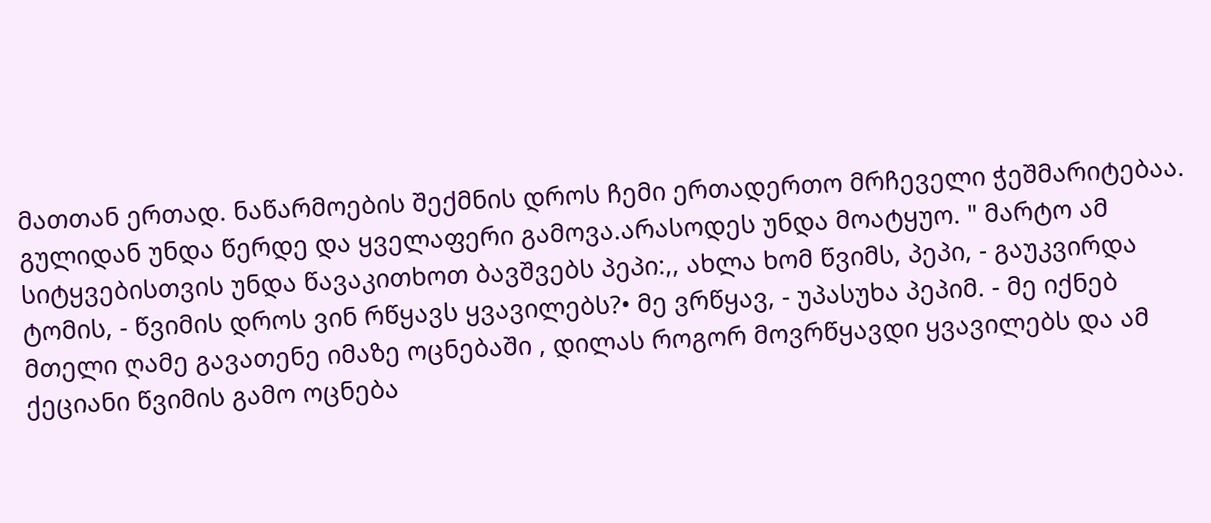მათთან ერთად. ნაწარმოების შექმნის დროს ჩემი ერთადერთო მრჩეველი ჭეშმარიტებაა. გულიდან უნდა წერდე და ყველაფერი გამოვა.არასოდეს უნდა მოატყუო. " მარტო ამ სიტყვებისთვის უნდა წავაკითხოთ ბავშვებს პეპი:,, ახლა ხომ წვიმს, პეპი, - გაუკვირდა ტომის, - წვიმის დროს ვინ რწყავს ყვავილებს?• მე ვრწყავ, - უპასუხა პეპიმ. - მე იქნებ მთელი ღამე გავათენე იმაზე ოცნებაში , დილას როგორ მოვრწყავდი ყვავილებს და ამ ქეციანი წვიმის გამო ოცნება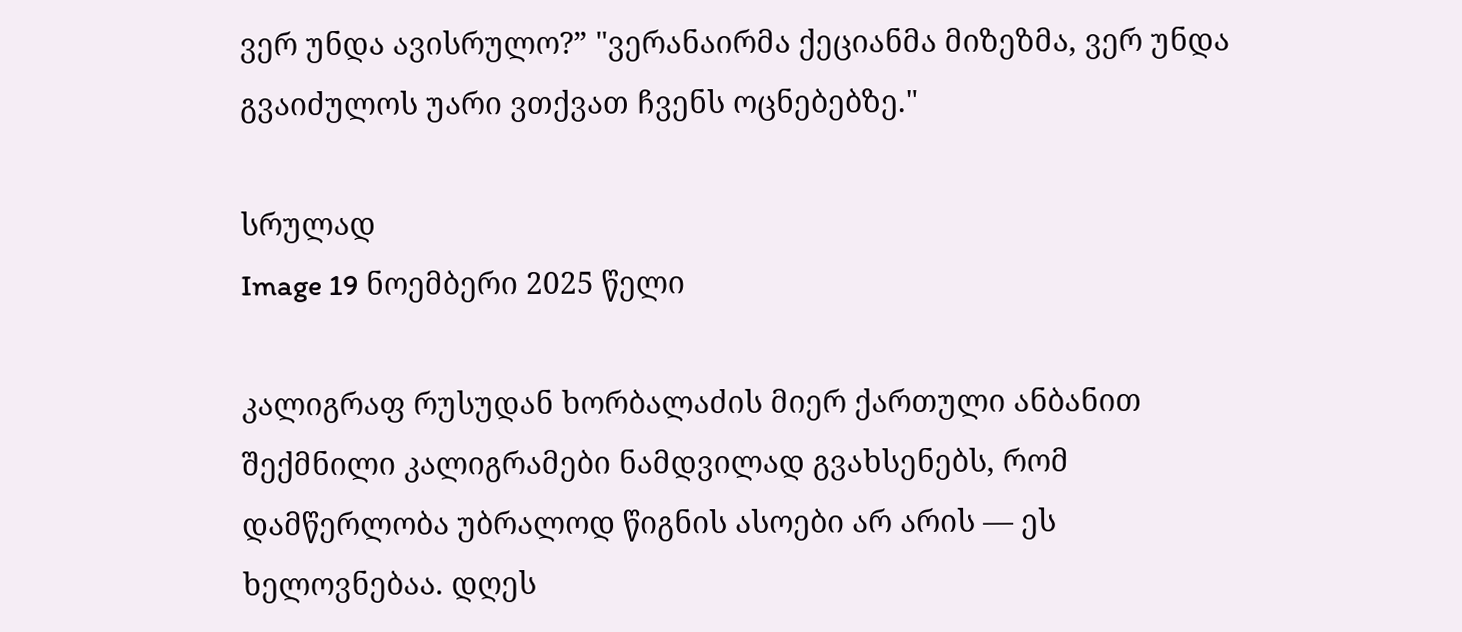ვერ უნდა ავისრულო?” "ვერანაირმა ქეციანმა მიზეზმა, ვერ უნდა გვაიძულოს უარი ვთქვათ ჩვენს ოცნებებზე."

სრულად
Image 19 ნოემბერი 2025 წელი

კალიგრაფ რუსუდან ხორბალაძის მიერ ქართული ანბანით შექმნილი კალიგრამები ნამდვილად გვახსენებს, რომ დამწერლობა უბრალოდ წიგნის ასოები არ არის — ეს ხელოვნებაა. დღეს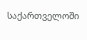საქართველოში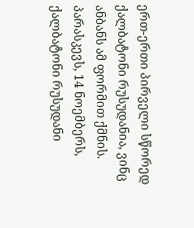ერთ-ერთი პირველი სწორედ ქალბატონი რუსუდანია, ვინც ანბანს ამ ფორმით ქმნის. პარასკევს, 14 ნოემბერს, ქალბატონი რუსუდანი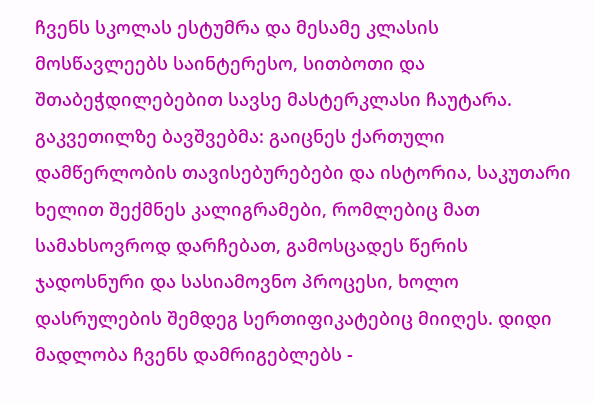ჩვენს სკოლას ესტუმრა და მესამე კლასის მოსწავლეებს საინტერესო, სითბოთი და შთაბეჭდილებებით სავსე მასტერკლასი ჩაუტარა. გაკვეთილზე ბავშვებმა: გაიცნეს ქართული დამწერლობის თავისებურებები და ისტორია, საკუთარი ხელით შექმნეს კალიგრამები, რომლებიც მათ სამახსოვროდ დარჩებათ, გამოსცადეს წერის ჯადოსნური და სასიამოვნო პროცესი, ხოლო დასრულების შემდეგ სერთიფიკატებიც მიიღეს. დიდი მადლობა ჩვენს დამრიგებლებს -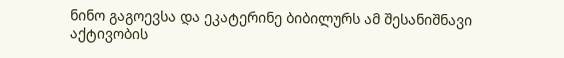ნინო გაგოევსა და ეკატერინე ბიბილურს ამ შესანიშნავი აქტივობის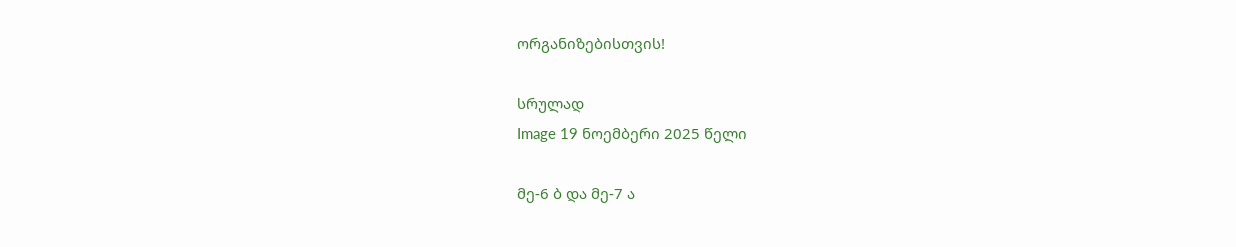ორგანიზებისთვის!

სრულად
Image 19 ნოემბერი 2025 წელი

მე-6 ბ და მე-7 ა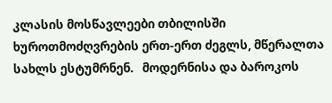კლასის მოსწავლეები თბილისში ხუროთმოძღვრების ერთ-ერთ ძეგლს, მწერალთა სახლს ესტუმრნენ.   მოდერნისა და ბაროკოს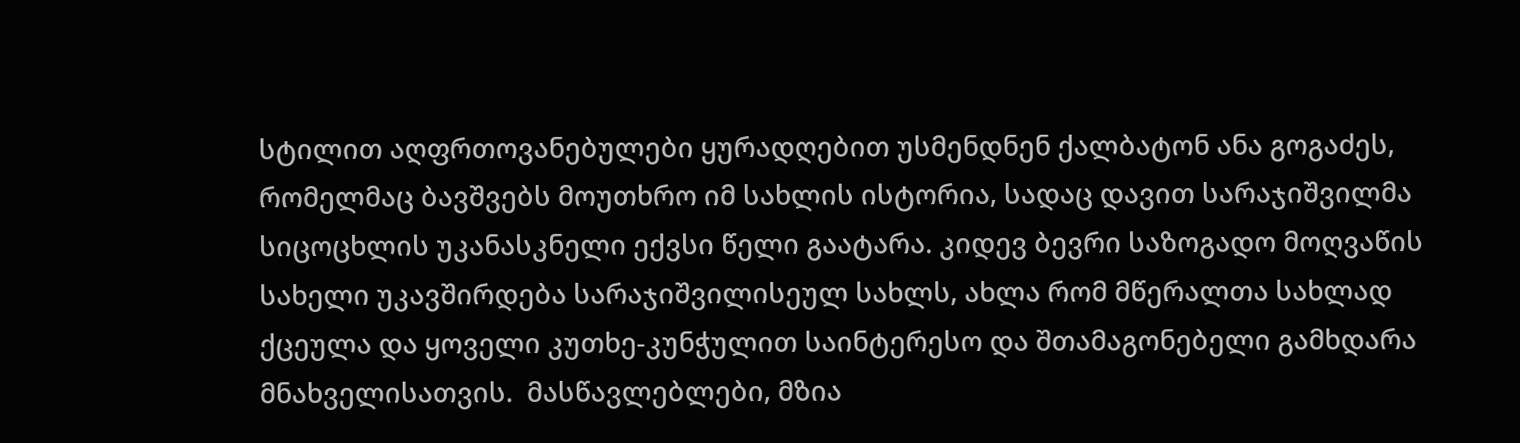სტილით აღფრთოვანებულები ყურადღებით უსმენდნენ ქალბატონ ანა გოგაძეს, რომელმაც ბავშვებს მოუთხრო იმ სახლის ისტორია, სადაც დავით სარაჯიშვილმა სიცოცხლის უკანასკნელი ექვსი წელი გაატარა. კიდევ ბევრი საზოგადო მოღვაწის სახელი უკავშირდება სარაჯიშვილისეულ სახლს, ახლა რომ მწერალთა სახლად ქცეულა და ყოველი კუთხე-კუნჭულით საინტერესო და შთამაგონებელი გამხდარა მნახველისათვის.  მასწავლებლები, მზია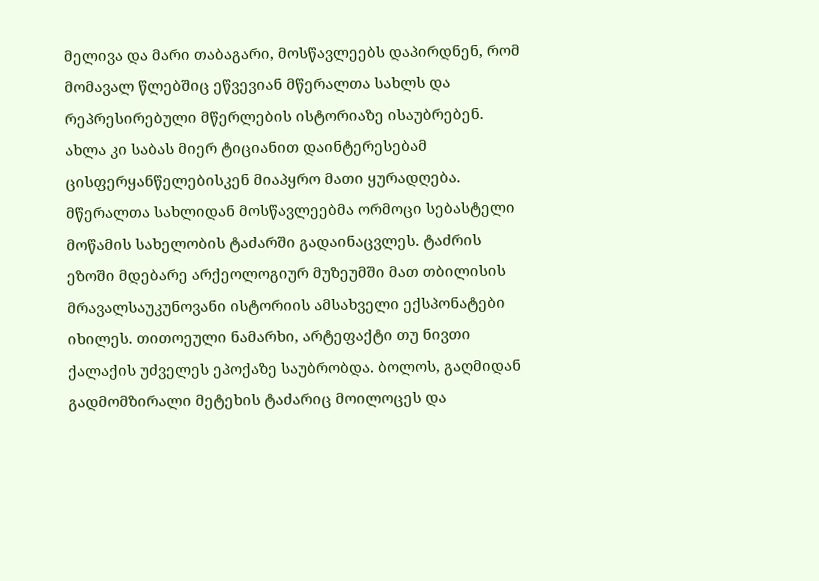მელივა და მარი თაბაგარი, მოსწავლეებს დაპირდნენ, რომ მომავალ წლებშიც ეწვევიან მწერალთა სახლს და რეპრესირებული მწერლების ისტორიაზე ისაუბრებენ. ახლა კი საბას მიერ ტიციანით დაინტერესებამ ცისფერყანწელებისკენ მიაპყრო მათი ყურადღება. მწერალთა სახლიდან მოსწავლეებმა ორმოცი სებასტელი მოწამის სახელობის ტაძარში გადაინაცვლეს. ტაძრის ეზოში მდებარე არქეოლოგიურ მუზეუმში მათ თბილისის მრავალსაუკუნოვანი ისტორიის ამსახველი ექსპონატები იხილეს. თითოეული ნამარხი, არტეფაქტი თუ ნივთი ქალაქის უძველეს ეპოქაზე საუბრობდა. ბოლოს, გაღმიდან გადმომზირალი მეტეხის ტაძარიც მოილოცეს და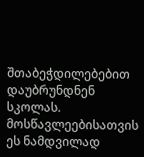შთაბეჭდილებებით დაუბრუნდნენ სკოლას. მოსწავლეებისათვის ეს ნამდვილად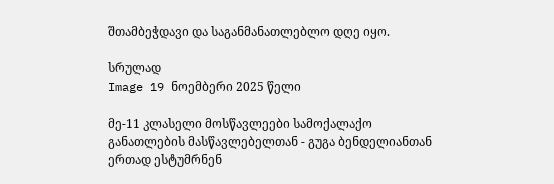შთამბეჭდავი და საგანმანათლებლო დღე იყო.

სრულად
Image 19 ნოემბერი 2025 წელი

მე-11 კლასელი მოსწავლეები სამოქალაქო განათლების მასწავლებელთან - გუგა ბენდელიანთან ერთად ესტუმრნენ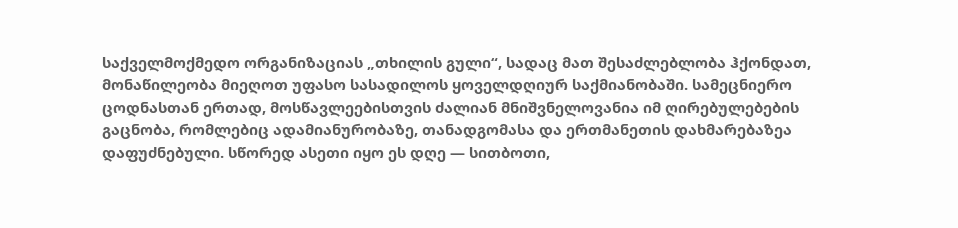საქველმოქმედო ორგანიზაციას „თხილის გული“, სადაც მათ შესაძლებლობა ჰქონდათ, მონაწილეობა მიეღოთ უფასო სასადილოს ყოველდღიურ საქმიანობაში. სამეცნიერო ცოდნასთან ერთად, მოსწავლეებისთვის ძალიან მნიშვნელოვანია იმ ღირებულებების გაცნობა, რომლებიც ადამიანურობაზე, თანადგომასა და ერთმანეთის დახმარებაზეა დაფუძნებული. სწორედ ასეთი იყო ეს დღე — სითბოთი,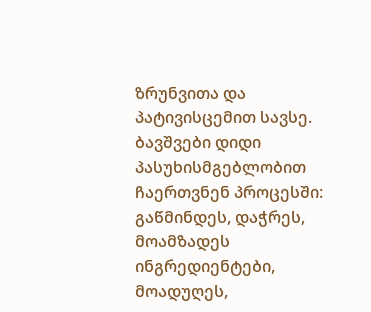ზრუნვითა და პატივისცემით სავსე. ბავშვები დიდი პასუხისმგებლობით ჩაერთვნენ პროცესში: გაწმინდეს, დაჭრეს, მოამზადეს ინგრედიენტები, მოადუღეს,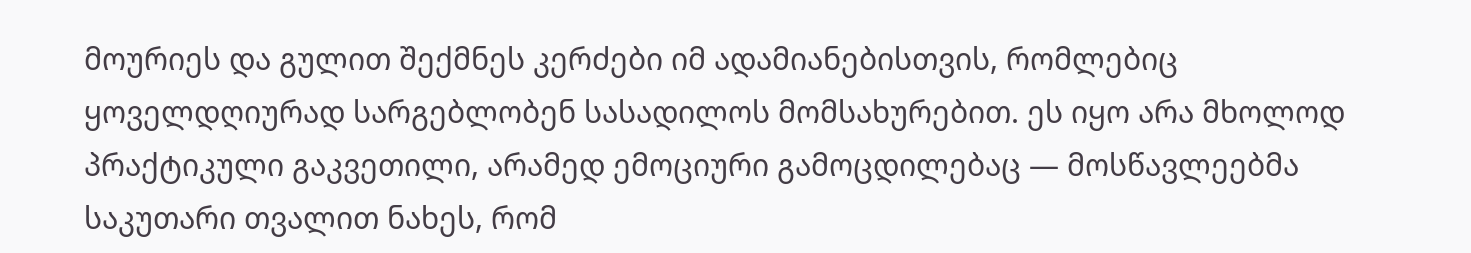მოურიეს და გულით შექმნეს კერძები იმ ადამიანებისთვის, რომლებიც ყოველდღიურად სარგებლობენ სასადილოს მომსახურებით. ეს იყო არა მხოლოდ პრაქტიკული გაკვეთილი, არამედ ემოციური გამოცდილებაც — მოსწავლეებმა საკუთარი თვალით ნახეს, რომ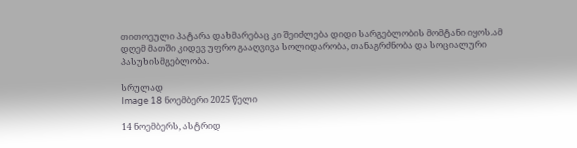თითოეული პატარა დახმარებაც კი შეიძლება დიდი სარგებლობის მომტანი იყოს.ამ დღემ მათში კიდევ უფრო გააღვივა სოლიდარობა, თანაგრძნობა და სოციალური პასუხისმგებლობა.

სრულად
Image 18 ნოემბერი 2025 წელი

14 ნოემბერს, ასტრიდ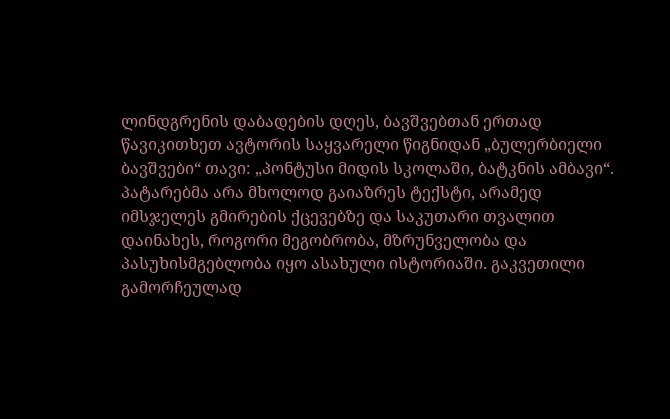ლინდგრენის დაბადების დღეს, ბავშვებთან ერთად წავიკითხეთ ავტორის საყვარელი წიგნიდან „ბულერბიელი ბავშვები“ თავი: „პონტუსი მიდის სკოლაში, ბატკნის ამბავი“. პატარებმა არა მხოლოდ გაიაზრეს ტექსტი, არამედ იმსჯელეს გმირების ქცევებზე და საკუთარი თვალით დაინახეს, როგორი მეგობრობა, მზრუნველობა და პასუხისმგებლობა იყო ასახული ისტორიაში. გაკვეთილი გამორჩეულად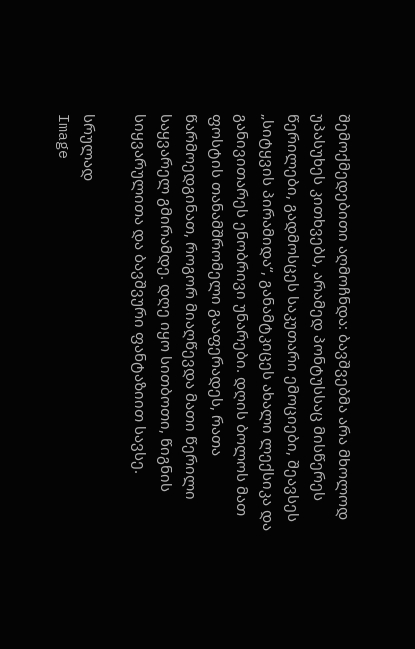შემოქმედებითი აღმოჩნდა: ბავშვებმა არა მხოლოდ უპასუხეს კითხვებს, არამედ პონტუსსაც მისწერეს წერილები, გადმოსცეს საკუთარი ემოციები, შეავსეს „სიტყვის პირამიდა“, განამტკიცეს ახალი ლექსიკა და განივითარეს ენობრივი უნარები. დღის ბოლოს მათ ფოსტის თანამშრომელი გააფერადეს, რათა წარმოედგინათ, როგორ მიაღწევდა მათი წერილი საყვარელ გმირამდე. დღე იყო სითბოთი, წიგნის სიყვარულითა და ბავშვური ფანტაზიით სავსე.

სრულად
Image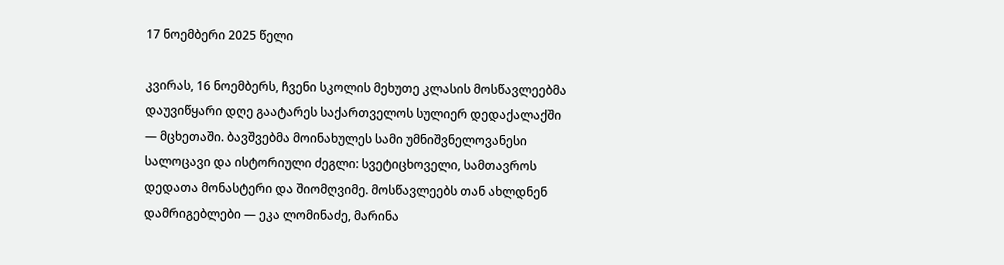17 ნოემბერი 2025 წელი

კვირას, 16 ნოემბერს, ჩვენი სკოლის მეხუთე კლასის მოსწავლეებმა დაუვიწყარი დღე გაატარეს საქართველოს სულიერ დედაქალაქში — მცხეთაში. ბავშვებმა მოინახულეს სამი უმნიშვნელოვანესი სალოცავი და ისტორიული ძეგლი: სვეტიცხოველი, სამთავროს დედათა მონასტერი და შიომღვიმე. მოსწავლეებს თან ახლდნენ დამრიგებლები — ეკა ლომინაძე, მარინა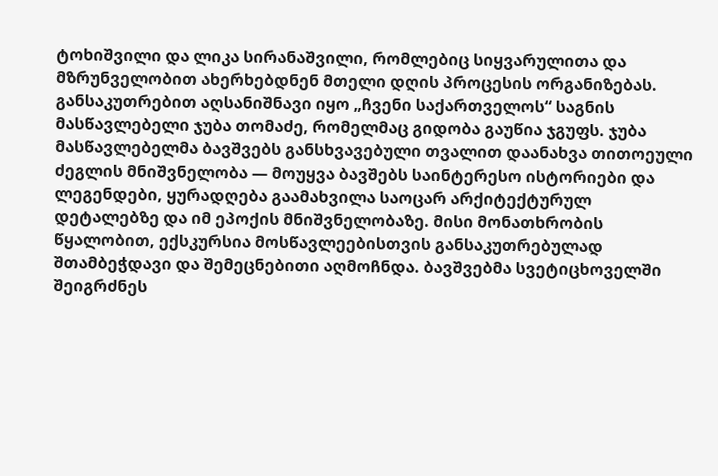ტოხიშვილი და ლიკა სირანაშვილი, რომლებიც სიყვარულითა და მზრუნველობით ახერხებდნენ მთელი დღის პროცესის ორგანიზებას. განსაკუთრებით აღსანიშნავი იყო „ჩვენი საქართველოს“ საგნის მასწავლებელი ჯუბა თომაძე, რომელმაც გიდობა გაუწია ჯგუფს. ჯუბა მასწავლებელმა ბავშვებს განსხვავებული თვალით დაანახვა თითოეული ძეგლის მნიშვნელობა — მოუყვა ბავშებს საინტერესო ისტორიები და ლეგენდები, ყურადღება გაამახვილა საოცარ არქიტექტურულ დეტალებზე და იმ ეპოქის მნიშვნელობაზე. მისი მონათხრობის წყალობით, ექსკურსია მოსწავლეებისთვის განსაკუთრებულად შთამბეჭდავი და შემეცნებითი აღმოჩნდა. ბავშვებმა სვეტიცხოველში შეიგრძნეს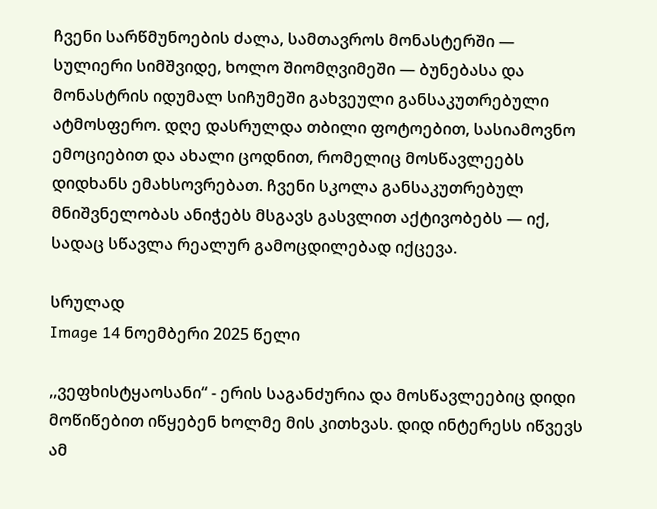ჩვენი სარწმუნოების ძალა, სამთავროს მონასტერში — სულიერი სიმშვიდე, ხოლო შიომღვიმეში — ბუნებასა და მონასტრის იდუმალ სიჩუმეში გახვეული განსაკუთრებული ატმოსფერო. დღე დასრულდა თბილი ფოტოებით, სასიამოვნო ემოციებით და ახალი ცოდნით, რომელიც მოსწავლეებს დიდხანს ემახსოვრებათ. ჩვენი სკოლა განსაკუთრებულ მნიშვნელობას ანიჭებს მსგავს გასვლით აქტივობებს — იქ, სადაც სწავლა რეალურ გამოცდილებად იქცევა.

სრულად
Image 14 ნოემბერი 2025 წელი

,,ვეფხისტყაოსანი“ - ერის საგანძურია და მოსწავლეებიც დიდი მოწიწებით იწყებენ ხოლმე მის კითხვას. დიდ ინტერესს იწვევს ამ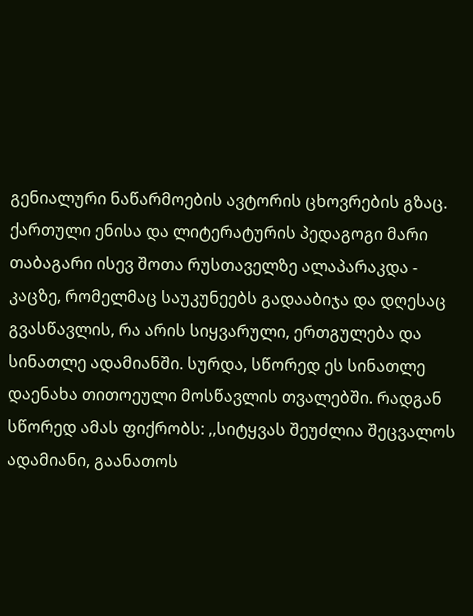გენიალური ნაწარმოების ავტორის ცხოვრების გზაც. ქართული ენისა და ლიტერატურის პედაგოგი მარი თაბაგარი ისევ შოთა რუსთაველზე ალაპარაკდა - კაცზე, რომელმაც საუკუნეებს გადააბიჯა და დღესაც გვასწავლის, რა არის სიყვარული, ერთგულება და სინათლე ადამიანში. სურდა, სწორედ ეს სინათლე დაენახა თითოეული მოსწავლის თვალებში. რადგან სწორედ ამას ფიქრობს: ,,სიტყვას შეუძლია შეცვალოს ადამიანი, გაანათოს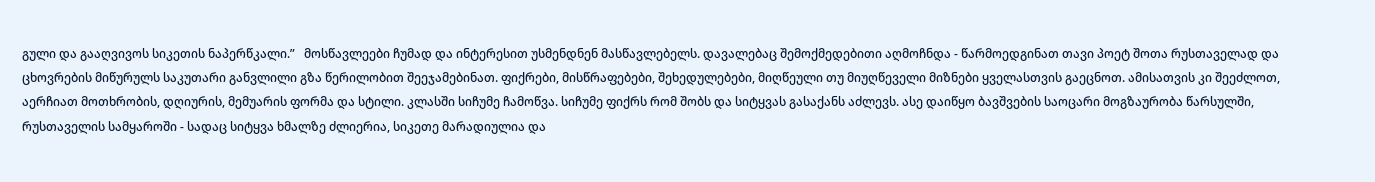გული და გააღვივოს სიკეთის ნაპერწკალი.”   მოსწავლეები ჩუმად და ინტერესით უსმენდნენ მასწავლებელს. დავალებაც შემოქმედებითი აღმოჩნდა - წარმოედგინათ თავი პოეტ შოთა რუსთაველად და ცხოვრების მიწურულს საკუთარი განვლილი გზა წერილობით შეეჯამებინათ. ფიქრები, მისწრაფებები, შეხედულებები, მიღწეული თუ მიუღწეველი მიზნები ყველასთვის გაეცნოთ. ამისათვის კი შეეძლოთ, აერჩიათ მოთხრობის, დღიურის, მემუარის ფორმა და სტილი. კლასში სიჩუმე ჩამოწვა. სიჩუმე ფიქრს რომ შობს და სიტყვას გასაქანს აძლევს. ასე დაიწყო ბავშვების საოცარი მოგზაურობა წარსულში, რუსთაველის სამყაროში - სადაც სიტყვა ხმალზე ძლიერია, სიკეთე მარადიულია და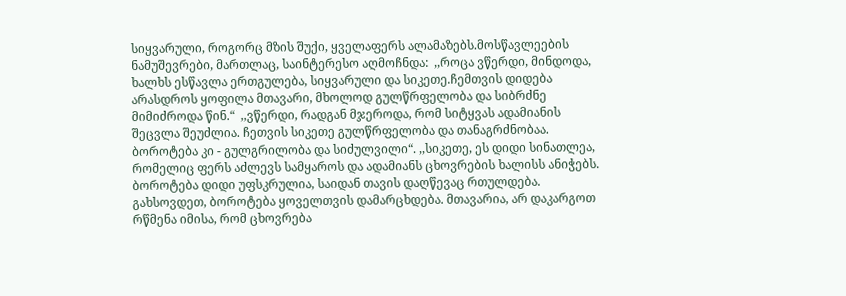სიყვარული, როგორც მზის შუქი, ყველაფერს ალამაზებს.მოსწავლეების ნამუშევრები, მართლაც, საინტერესო აღმოჩნდა:  ,,როცა ვწერდი, მინდოდა, ხალხს ესწავლა ერთგულება, სიყვარული და სიკეთე.ჩემთვის დიდება არასდროს ყოფილა მთავარი, მხოლოდ გულწრფელობა და სიბრძნე მიმიძროდა წინ.“  ,,ვწერდი, რადგან მჯეროდა, რომ სიტყვას ადამიანის შეცვლა შეუძლია. ჩეთვის სიკეთე გულწრფელობა და თანაგრძნობაა. ბოროტება კი - გულგრილობა და სიძულვილი“. ,,სიკეთე, ეს დიდი სინათლეა, რომელიც ფერს აძლევს სამყაროს და ადამიანს ცხოვრების ხალისს ანიჭებს. ბოროტება დიდი უფსკრულია, საიდან თავის დაღწევაც რთულდება. გახსოვდეთ, ბოროტება ყოველთვის დამარცხდება. მთავარია, არ დაკარგოთ რწმენა იმისა, რომ ცხოვრება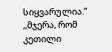სიყვარულია.“ ,,მჯერა, რომ კეთილი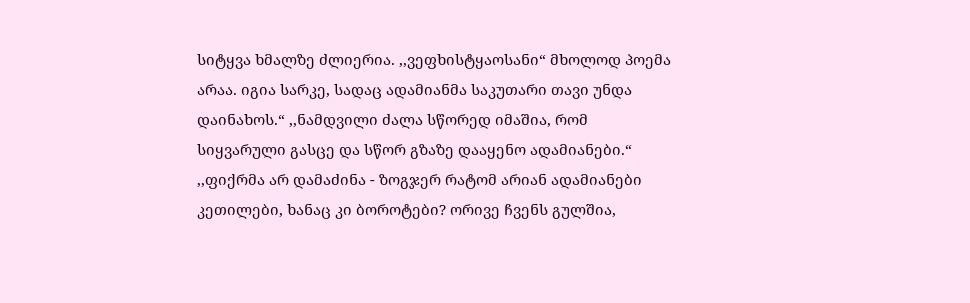სიტყვა ხმალზე ძლიერია. ,,ვეფხისტყაოსანი“ მხოლოდ პოემა არაა. იგია სარკე, სადაც ადამიანმა საკუთარი თავი უნდა დაინახოს.“ ,,ნამდვილი ძალა სწორედ იმაშია, რომ სიყვარული გასცე და სწორ გზაზე დააყენო ადამიანები.“ ,,ფიქრმა არ დამაძინა - ზოგჯერ რატომ არიან ადამიანები კეთილები, ხანაც კი ბოროტები? ორივე ჩვენს გულშია,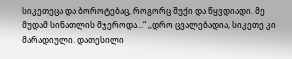სიკეთეცა და ბოროტებაც, როგორც შუქი და წყვდიადი. მე მუდამ სინათლის მჯეროდა...“ ,,დრო ცვალებადია, სიკეთე კი მარადიული. დათესილი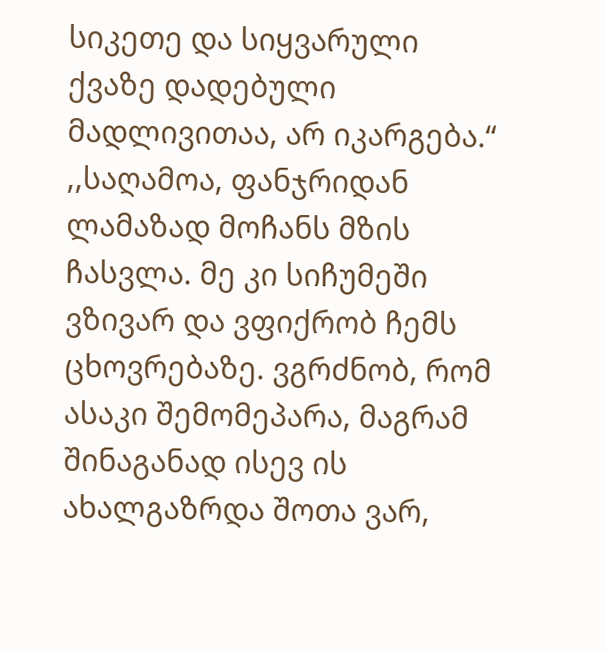სიკეთე და სიყვარული ქვაზე დადებული მადლივითაა, არ იკარგება.“ ,,საღამოა, ფანჯრიდან ლამაზად მოჩანს მზის ჩასვლა. მე კი სიჩუმეში ვზივარ და ვფიქრობ ჩემს ცხოვრებაზე. ვგრძნობ, რომ ასაკი შემომეპარა, მაგრამ შინაგანად ისევ ის ახალგაზრდა შოთა ვარ,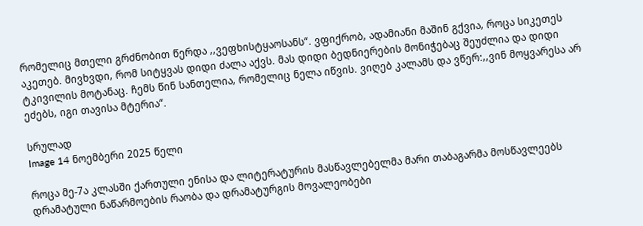რომელიც მთელი გრძნობით წერდა ,,ვეფხისტყაოსანს“. ვფიქრობ, ადამიანი მაშინ გქვია, როცა სიკეთეს აკეთებ. მივხვდი, რომ სიტყვას დიდი ძალა აქვს. მას დიდი ბედნიერების მონიჭებაც შეუძლია და დიდი ტკივილის მოტანაც. ჩემს წინ სანთელია, რომელიც ნელა იწვის. ვიღებ კალამს და ვწერ:,,ვინ მოყვარესა არ ეძებს, იგი თავისა მტერია“.

სრულად
Image 14 ნოემბერი 2025 წელი

როცა მე-7ა კლასში ქართული ენისა და ლიტერატურის მასწავლებელმა მარი თაბაგარმა მოსწავლეებს დრამატული ნაწარმოების რაობა და დრამატურგის მოვალეობები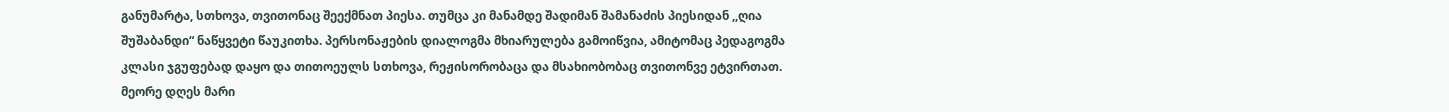განუმარტა, სთხოვა, თვითონაც შეექმნათ პიესა. თუმცა კი მანამდე შადიმან შამანაძის პიესიდან ,,ღია შუშაბანდი“ ნაწყვეტი წაუკითხა. პერსონაჟების დიალოგმა მხიარულება გამოიწვია, ამიტომაც პედაგოგმა კლასი ჯგუფებად დაყო და თითოეულს სთხოვა, რეჟისორობაცა და მსახიობობაც თვითონვე ეტვირთათ. მეორე დღეს მარი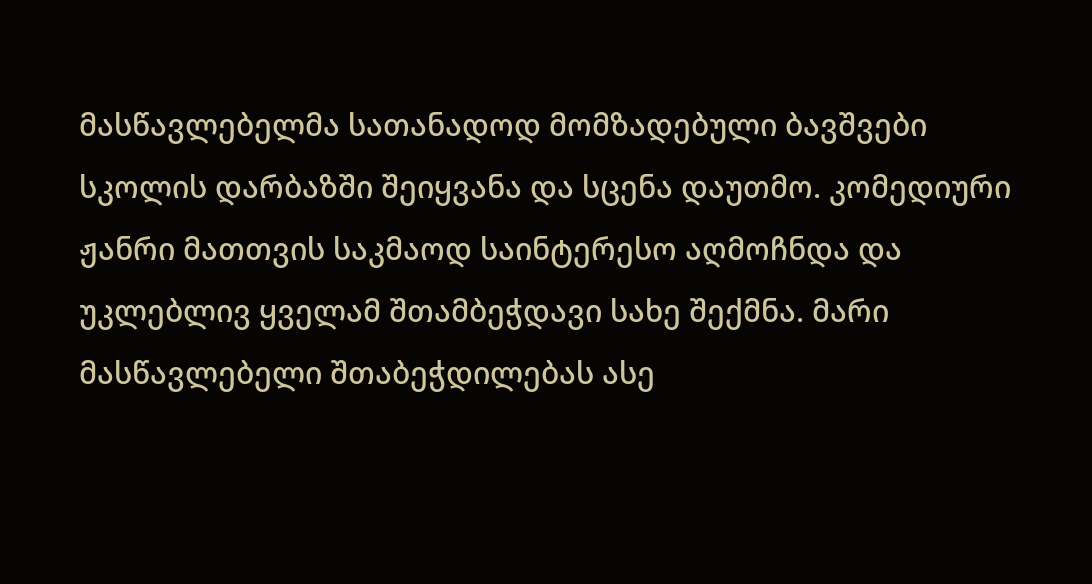მასწავლებელმა სათანადოდ მომზადებული ბავშვები სკოლის დარბაზში შეიყვანა და სცენა დაუთმო. კომედიური ჟანრი მათთვის საკმაოდ საინტერესო აღმოჩნდა და უკლებლივ ყველამ შთამბეჭდავი სახე შექმნა. მარი მასწავლებელი შთაბეჭდილებას ასე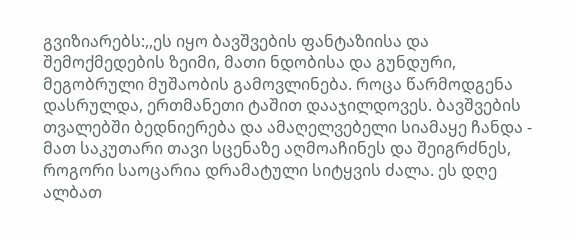გვიზიარებს:,,ეს იყო ბავშვების ფანტაზიისა და შემოქმედების ზეიმი, მათი ნდობისა და გუნდური, მეგობრული მუშაობის გამოვლინება. როცა წარმოდგენა დასრულდა, ერთმანეთი ტაშით დააჯილდოვეს. ბავშვების თვალებში ბედნიერება და ამაღელვებელი სიამაყე ჩანდა - მათ საკუთარი თავი სცენაზე აღმოაჩინეს და შეიგრძნეს, როგორი საოცარია დრამატული სიტყვის ძალა. ეს დღე ალბათ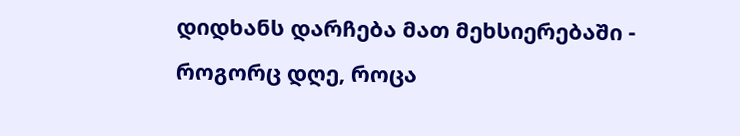დიდხანს დარჩება მათ მეხსიერებაში - როგორც დღე, როცა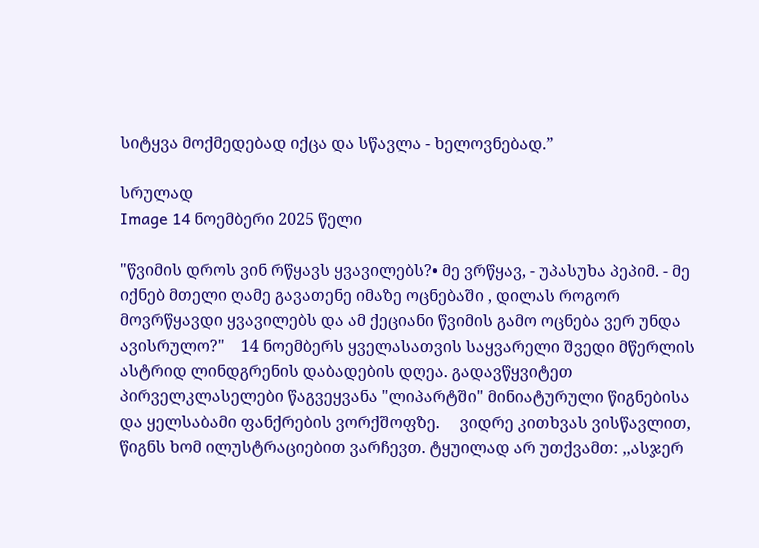სიტყვა მოქმედებად იქცა და სწავლა - ხელოვნებად.”

სრულად
Image 14 ნოემბერი 2025 წელი

"წვიმის დროს ვინ რწყავს ყვავილებს?• მე ვრწყავ, - უპასუხა პეპიმ. - მე იქნებ მთელი ღამე გავათენე იმაზე ოცნებაში , დილას როგორ მოვრწყავდი ყვავილებს და ამ ქეციანი წვიმის გამო ოცნება ვერ უნდა ავისრულო?"    14 ნოემბერს ყველასათვის საყვარელი შვედი მწერლის ასტრიდ ლინდგრენის დაბადების დღეა. გადავწყვიტეთ პირველკლასელები წაგვეყვანა "ლიპარტში" მინიატურული წიგნებისა და ყელსაბამი ფანქრების ვორქშოფზე.     ვიდრე კითხვას ვისწავლით, წიგნს ხომ ილუსტრაციებით ვარჩევთ. ტყუილად არ უთქვამთ: ,,ასჯერ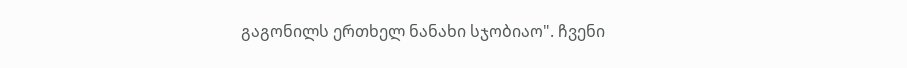გაგონილს ერთხელ ნანახი სჯობიაო". ჩვენი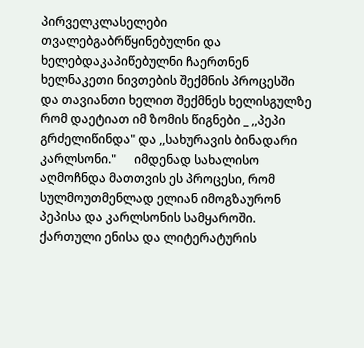პირველკლასელები თვალებგაბრწყინებულნი და ხელებდაკაპიწებულნი ჩაერთნენ ხელნაკეთი ნივთების შექმნის პროცესში და თავიანთი ხელით შექმნეს ხელისგულზე რომ დაეტიათ იმ ზომის წიგნები _ ,,პეპი გრძელიწინდა" და ,,სახურავის ბინადარი კარლსონი."      იმდენად სახალისო აღმოჩნდა მათთვის ეს პროცესი, რომ სულმოუთმენლად ელიან იმოგზაურონ პეპისა და კარლსონის სამყაროში.  ქართული ენისა და ლიტერატურის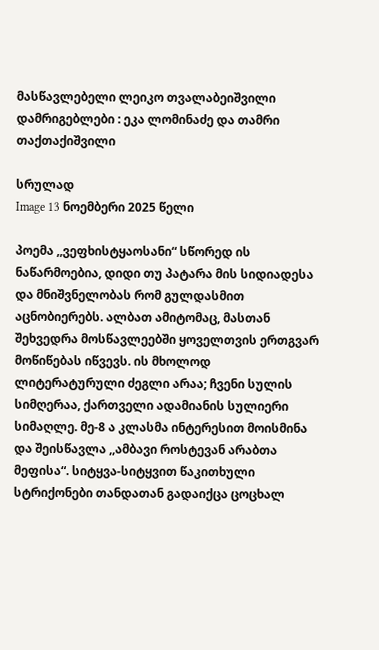მასწავლებელი ლეიკო თვალაბეიშვილი  დამრიგებლები : ეკა ლომინაძე და თამრი თაქთაქიშვილი

სრულად
Image 13 ნოემბერი 2025 წელი

პოემა ,,ვეფხისტყაოსანი“ სწორედ ის ნაწარმოებია, დიდი თუ პატარა მის სიდიადესა და მნიშვნელობას რომ გულდასმით აცნობიერებს. ალბათ ამიტომაც, მასთან შეხვედრა მოსწავლეებში ყოველთვის ერთგვარ მოწიწებას იწვევს. ის მხოლოდ ლიტერატურული ძეგლი არაა; ჩვენი სულის სიმღერაა, ქართველი ადამიანის სულიერი სიმაღლე. მე-8 ა კლასმა ინტერესით მოისმინა და შეისწავლა ,,ამბავი როსტევან არაბთა მეფისა“. სიტყვა-სიტყვით წაკითხული სტრიქონები თანდათან გადაიქცა ცოცხალ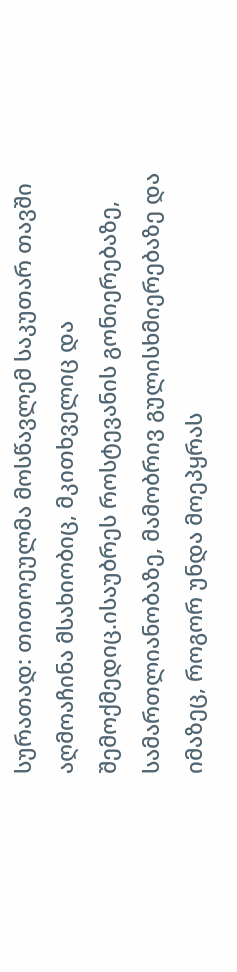სურათად: თითოეულმა მოსწავლემ საკუთარ თავში აღმოაჩინა მსახიობიც, მკითხველიც და შემოქმედიც.ისაუბრეს როსტევანის გონიერებაზე, სამართლიანობაზე, მამობრივ გულისხმიერებაზე და იმაზეც, როგორ უნდა მოეპყრას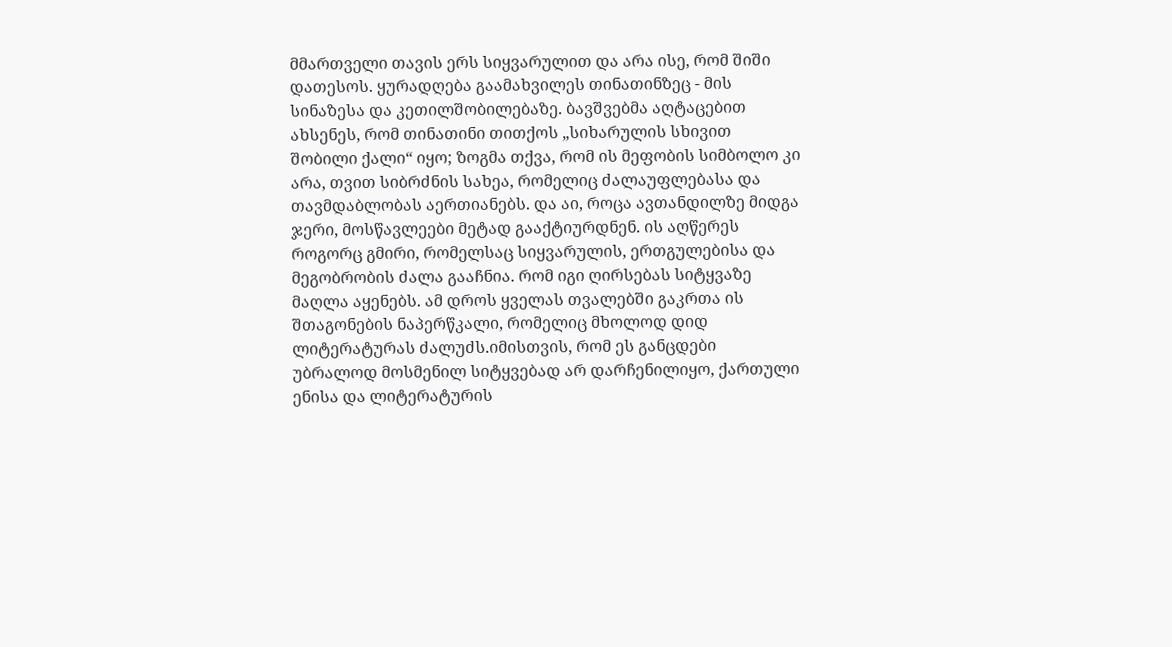მმართველი თავის ერს სიყვარულით და არა ისე, რომ შიში დათესოს. ყურადღება გაამახვილეს თინათინზეც - მის სინაზესა და კეთილშობილებაზე. ბავშვებმა აღტაცებით ახსენეს, რომ თინათინი თითქოს „სიხარულის სხივით შობილი ქალი“ იყო; ზოგმა თქვა, რომ ის მეფობის სიმბოლო კი არა, თვით სიბრძნის სახეა, რომელიც ძალაუფლებასა და თავმდაბლობას აერთიანებს. და აი, როცა ავთანდილზე მიდგა ჯერი, მოსწავლეები მეტად გააქტიურდნენ. ის აღწერეს როგორც გმირი, რომელსაც სიყვარულის, ერთგულებისა და მეგობრობის ძალა გააჩნია. რომ იგი ღირსებას სიტყვაზე მაღლა აყენებს. ამ დროს ყველას თვალებში გაკრთა ის შთაგონების ნაპერწკალი, რომელიც მხოლოდ დიდ ლიტერატურას ძალუძს.იმისთვის, რომ ეს განცდები უბრალოდ მოსმენილ სიტყვებად არ დარჩენილიყო, ქართული ენისა და ლიტერატურის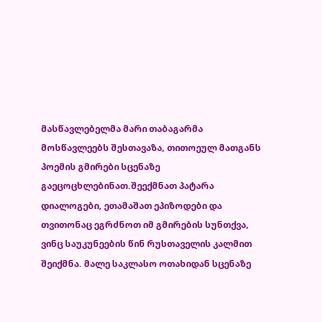მასწავლებელმა მარი თაბაგარმა მოსწავლეებს შესთავაზა, თითოეულ მათგანს პოემის გმირები სცენაზე გაეცოცხლებინათ.შეექმნათ პატარა დიალოგები, ეთამაშათ ეპიზოდები და თვითონაც ეგრძნოთ იმ გმირების სუნთქვა, ვინც საუკუნეების წინ რუსთაველის კალმით შეიქმნა. მალე საკლასო ოთახიდან სცენაზე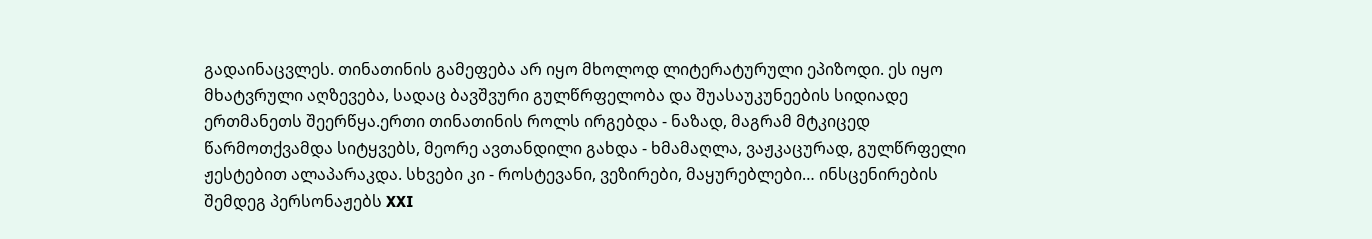გადაინაცვლეს. თინათინის გამეფება არ იყო მხოლოდ ლიტერატურული ეპიზოდი. ეს იყო მხატვრული აღზევება, სადაც ბავშვური გულწრფელობა და შუასაუკუნეების სიდიადე ერთმანეთს შეერწყა.ერთი თინათინის როლს ირგებდა - ნაზად, მაგრამ მტკიცედ წარმოთქვამდა სიტყვებს, მეორე ავთანდილი გახდა - ხმამაღლა, ვაჟკაცურად, გულწრფელი ჟესტებით ალაპარაკდა. სხვები კი - როსტევანი, ვეზირები, მაყურებლები… ინსცენირების შემდეგ პერსონაჟებს XXI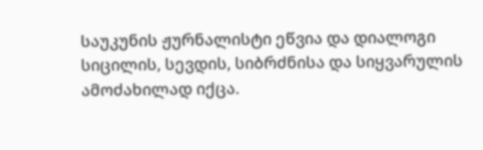საუკუნის ჟურნალისტი ეწვია და დიალოგი სიცილის, სევდის, სიბრძნისა და სიყვარულის ამოძახილად იქცა.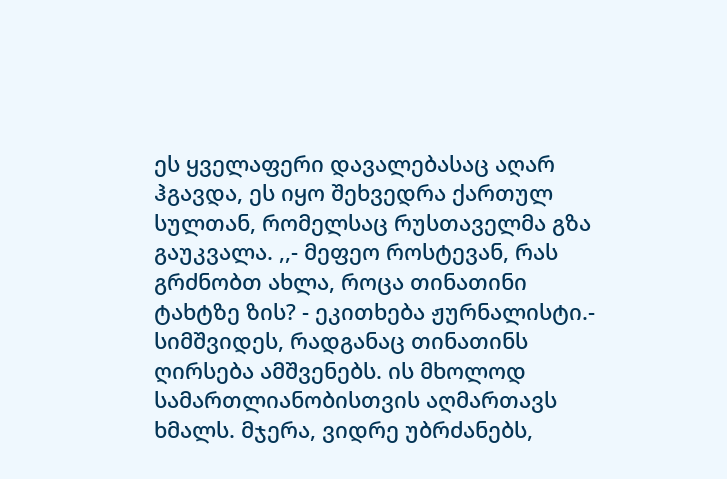ეს ყველაფერი დავალებასაც აღარ ჰგავდა, ეს იყო შეხვედრა ქართულ სულთან, რომელსაც რუსთაველმა გზა გაუკვალა. ,,- მეფეო როსტევან, რას გრძნობთ ახლა, როცა თინათინი ტახტზე ზის? - ეკითხება ჟურნალისტი.- სიმშვიდეს, რადგანაც თინათინს ღირსება ამშვენებს. ის მხოლოდ სამართლიანობისთვის აღმართავს ხმალს. მჯერა, ვიდრე უბრძანებს,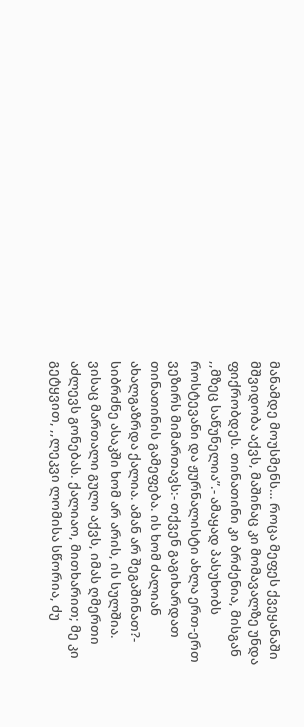მანამდე მოუსმენს… როცა მეფეს ქვეყანაში მშვიდობა აქვს, მაშინაც კი მომავალზე უნდა ფიქრობდეს. თინათინი კი ბრძენია, მისგან ,,მზეც საწუნელია”.- ამაყად პასუხობს როსტევანი და ჟურნალისტი ახლა ერთ-ერთ ვეზირს მიმართავს:- თქვენ გაგიხარდათ თინათინის გამეფება. ის ხომ ძალიან ახალგაზრდა ქალია. ამან არ შეგაშინათ?- სიბრძნე ასაკში ხომ არ არის, ის სულშია. ვისაც მართალი გული აქვს, იმას ღმერთი აძლევს გონებას. ქალიაო, მითხარით; მე კი გეტყვით, ,,ლეკვი ლომისა სწორია, ძუ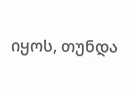იყოს, თუნდა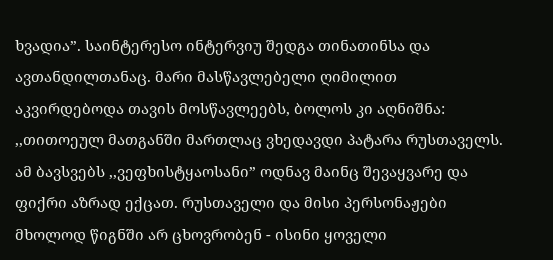ხვადია”. საინტერესო ინტერვიუ შედგა თინათინსა და ავთანდილთანაც. მარი მასწავლებელი ღიმილით აკვირდებოდა თავის მოსწავლეებს, ბოლოს კი აღნიშნა: ,,თითოეულ მათგანში მართლაც ვხედავდი პატარა რუსთაველს. ამ ბავსვებს ,,ვეფხისტყაოსანი” ოდნავ მაინც შევაყვარე და ფიქრი აზრად ექცათ. რუსთაველი და მისი პერსონაჟები მხოლოდ წიგნში არ ცხოვრობენ - ისინი ყოველი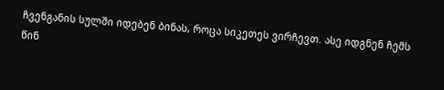ჩვენგანის სულში იდებენ ბინას, როცა სიკეთეს ვირჩევთ. ასე იდგნენ ჩემს წინ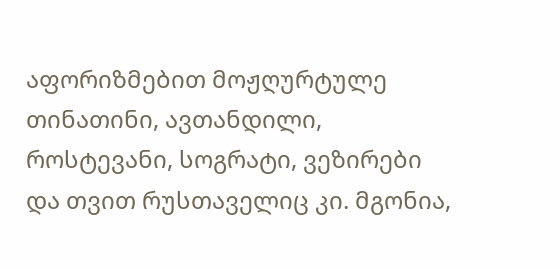აფორიზმებით მოჟღურტულე თინათინი, ავთანდილი, როსტევანი, სოგრატი, ვეზირები და თვით რუსთაველიც კი. მგონია,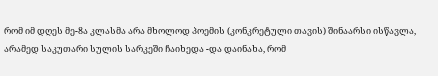რომ იმ დღეს მე-8ა კლასმა არა მხოლოდ პოემის (კონკრეტული თავის) შინაარსი ისწავლა, არამედ საკუთარი სულის სარკეში ჩაიხედა -და დაინახა, რომ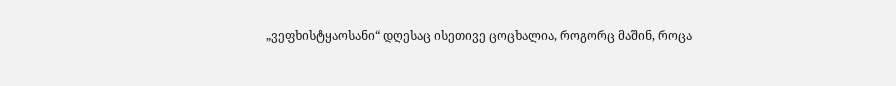„ვეფხისტყაოსანი“ დღესაც ისეთივე ცოცხალია, როგორც მაშინ, როცა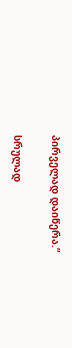პირველად დაიწერა.”

სრულად